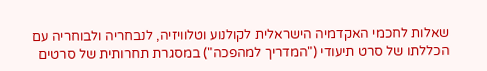שאלות לחכמי האקדמיה הישראלית לקולנוע וטלוויזיה, לנבחריה ולבוחריה עם הכללתו של סרט תיעודי ("המדריך למהפכה") במסגרת תחרותית של סרטים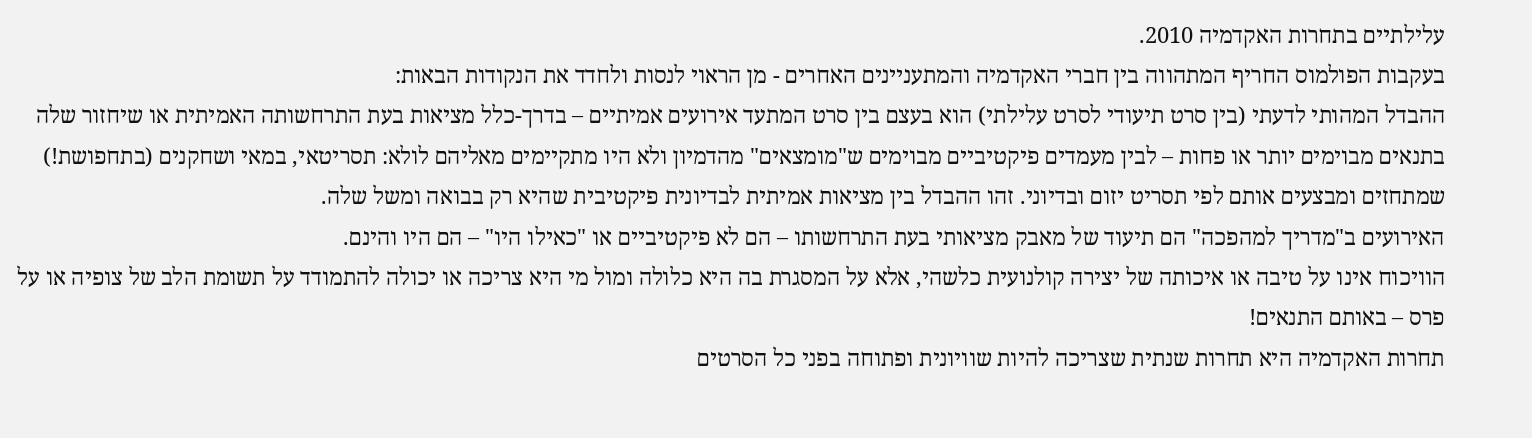עלילתיים בתחרות האקדמיה 2010.
בעקבות הפולמוס החריף המתהווה בין חברי האקדמיה והמתעניינים האחרים - מן הראוי לנסות ולחדד את הנקודות הבאות:
ההבדל המהותי לדעתי (בין סרט תיעודי לסרט עלילתי) הוא בעצם בין סרט המתעד אירועים אמיתיים – בדרך-כלל מציאות בעת התרחשותה האמיתית או שיחזור שלה בתנאים מבוימים יותר או פחות – לבין מעמדים פיקטיביים מבוימים ש"מומצאים" מהדמיון ולא היו מתקיימים מאליהם לולא: תסריטאי, במאי ושחקנים (בתחפושת!) שמתחזים ומבצעים אותם לפי תסריט יזום ובדיוני. זהו ההבדל בין מציאות אמיתית לבדיונית פיקטיבית שהיא רק בבואה ומשל שלה.
האירועים ב"מדריך למהפכה" הם תיעוד של מאבק מציאותי בעת התרחשותו – הם לא פיקטיביים או "כאילו היו" – הם היו והינם.
הוויכוח אינו על טיבה או איכותה של יצירה קולנועית כלשהי, אלא על המסגרת בה היא כלולה ומול מי היא צריכה או יכולה להתמודד על תשומת הלב של צופיה או על פרס – באותם התנאים!
תחרות האקדמיה היא תחרות שנתית שצריכה להיות שוויונית ופתוחה בפני כל הסרטים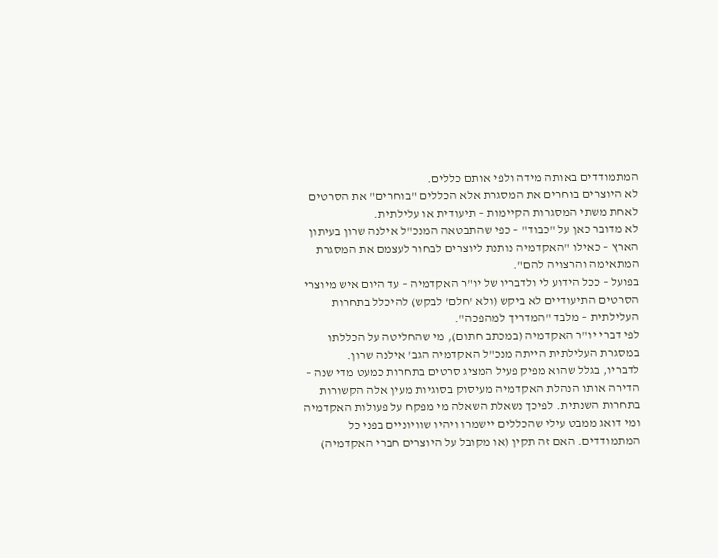המתמודדים באותה מידה ולפי אותם כללים.
לא היוצרים בוחרים את המסגרת אלא הכללים "בוחרים" את הסרטים לאחת משתי המסגרות הקיימות – תיעודית או עלילתית.
לא מדובר כאן על "כבוד" – כפי שהתבטאה המנכ"ל אילנה שרון בעיתון הארץ – כאילו "האקדמיה נותנת ליוצרים לבחור לעצמם את המסגרת המתאימה והרצויה להם".
בפועל – ככל הידוע לי ולדבריו של יו"ר האקדמיה – עד היום איש מיוצרי הסרטים התיעודיים לא ביקש (ולא 'חלם' לבקש) להיכלל בתחרות העלילתית – מלבד "המדריך למהפכה".
לפי דברי יו"ר האקדמיה (במכתב חתום), מי שהחליטה על הכללתו במסגרת העלילתית הייתה מנכ"ל האקדמיה הגב' אילנה שרון.
לדבריו, בגלל שהוא מפיק פעיל המציג סרטים בתחרות כמעט מדי שנה – הדירה אותו הנהלת האקדמיה מעיסוק בסוגיות מעין אלה הקשורות בתחרות השנתית. לפיכך נשאלת השאלה מי מפקח על פעולות האקדמיה ומי דואג ממבט עילי שהכללים יישמרו ויהיו שוויוניים בפני כל המתמודדים. האם זה תקין (או מקובל על היוצרים חברי האקדמיה)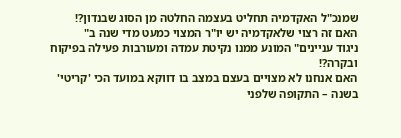שמנכ"ל האקדמיה תחליט בעצמה החלטה מן הסוג שבנדון?!
האם זה רצוי שלאקדמיה יש יו"ר המצוי כמעט מדי שנה ב"
ניגוד עניינים" המונע ממנו נקיטת עמדה ומעורבות פעילה בפיקוח ובקרה?!
האם אנחנו לא מצויים בעצם במצב בו דווקא במועד הכי 'קריטי' בשנה – התקופה שלפני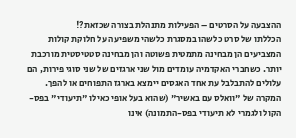ההצבעה על הסרטים – הפעילות מתנהלת בצורה שכזאת?!
הכללתו של סרט כלשהו במסגרת כלשהי משפיעה על חלוקת קולות המצביעים הן מבחינה מתמטית פשוטה והן מבחינה סטטיסטית מורכבת יותר. כשחברי האקדמיה עומדים מול שני ארגזים של שני סוגי פירות, הם עלולים להתבלבל עת אחד האגסים יימצא בארגז התפוחים או להפך.
המקרה של "וואלס עם באשיר" (שהוא בעל אופי כאילו "תיעודי" בפס-הקול ולגמרי לא תיעודי בפס-התמונה) אינו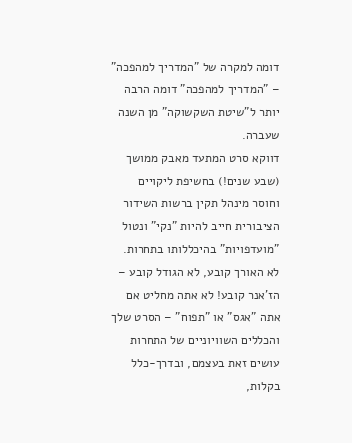דומה למקרה של "המדריך למהפכה" – "המדריך למהפכה" דומה הרבה יותר ל"שיטת השקשוקה" מן השנה שעברה.
דווקא סרט המתעד מאבק ממושך (שבע שנים!) בחשיפת ליקויים וחוסר מינהל תקין ברשות השידור הציבורית חייב להיות "נקי" ונטול "מועדפויות" בהיכללותו בתחרות.
לא האורך קובע, לא הגודל קובע – הז'אנר קובע! לא אתה מחליט אם אתה "אגס" או "תפוח" – הסרט שלך והכללים השוויוניים של התחרות עושים זאת בעצמם, ובדרך-כלל בקלות,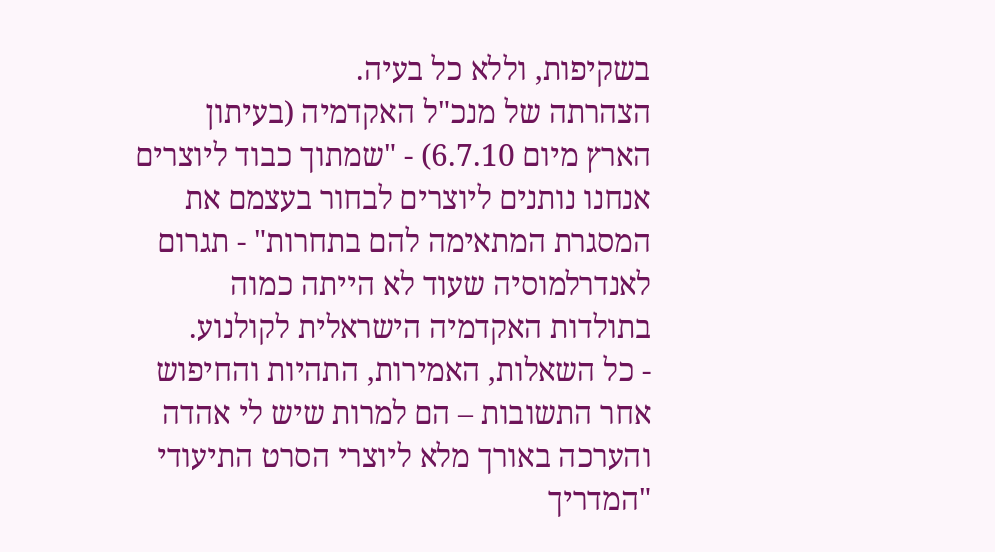בשקיפות, וללא כל בעיה.
הצהרתה של מנכ"ל האקדמיה (בעיתון הארץ מיום 6.7.10) - "שמתוך כבוד ליוצרים אנחנו נותנים ליוצרים לבחור בעצמם את המסגרת המתאימה להם בתחרות" - תגרום לאנדרלמוסיה שעוד לא הייתה כמוה בתולדות האקדמיה הישראלית לקולנוע.
- כל השאלות, האמירות, התהיות והחיפוש אחר התשובות – הם למרות שיש לי אהדה והערכה באורך מלא ליוצרי הסרט התיעודי "המדריך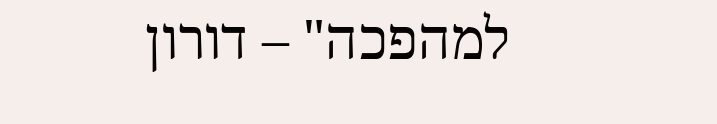למהפכה" – דורון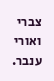צברי ואורי ענבר.